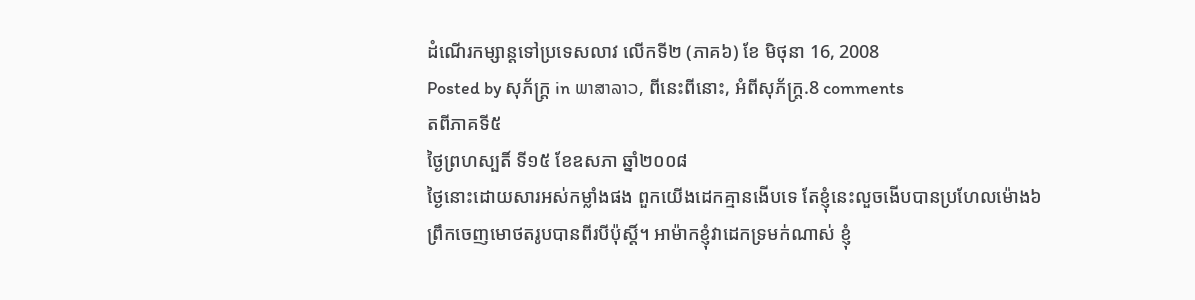ដំណើរកម្សាន្តទៅប្រទេសលាវ លើកទី២ (ភាគ៦) ខែ មិថុនា 16, 2008
Posted by សុភ័ក្ត្រ in ພາສາລາວ, ពីនេះពីនោះ, អំពីសុភ័ក្ត្រ.8 comments
តពីភាគទី៥
ថ្ងៃព្រហស្បតិ៍ ទី១៥ ខែឧសភា ឆ្នាំ២០០៨
ថ្ងៃនោះដោយសារអស់កម្លាំងផង ពួកយើងដេកគ្មានងើបទេ តែខ្ញុំនេះលួចងើបបានប្រហែលម៉ោង៦ព្រឹកចេញមោថតរូបបានពីរបីប៉ុស្តិ៍។ អាម៉ាកខ្ញុំវាដេកទ្រមក់ណាស់ ខ្ញុំ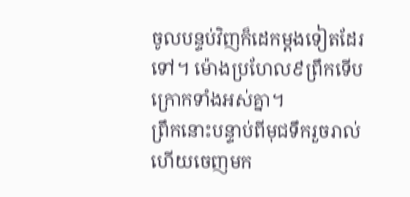ចូលបន្ទប់វិញក៏ដេកម្ដងទៀតដែរទៅ។ ម៉ោងប្រហែល៩ព្រឹកទើបក្រោកទាំងអស់គ្នា។
ព្រឹកនោះបន្ទាប់ពីមុជទឹករួចរាល់ហើយចេញមក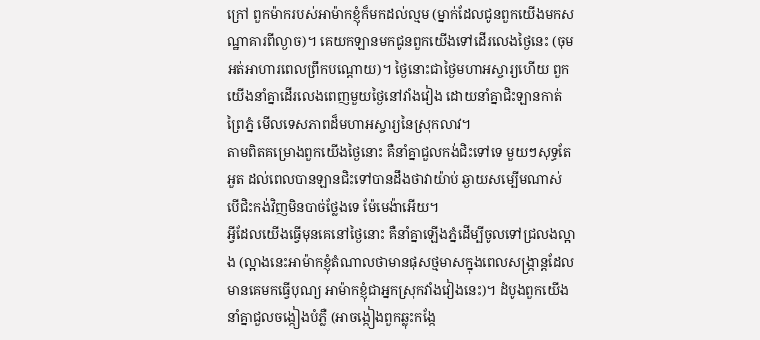ក្រៅ ពួកម៉ាករបស់អាម៉ាកខ្ញុំក៏មកដល់ល្មម (ម្នាក់ដែលជូនពួកយើងមកសណ្ឋាគារពីល្ងាច)។ គេយកឡានមកជូនពួកយើងទៅដើរលេងថ្ងៃនេះ (ចុម អត់អាហារពេលព្រឹកបណ្ដោយ)។ ថ្ងៃនោះជាថ្ងៃមហាអស្ចារ្យហើយ ពួកយើងនាំគ្នាដើរលេងពេញមួយថ្ងៃនៅវាំងវៀង ដោយនាំគ្នាជិះឡានកាត់ព្រៃភ្នំ មើលទេសភាពដ៏មហាអស្ចារ្យនៃស្រុកលាវ។
តាមពិតគម្រោងពួកយើងថ្ងៃនោះ គឺនាំគ្នាជួលកង់ជិះទៅទេ មួយៗសុទ្ធតែអួត ដល់ពេលបានឡានជិះទៅបានដឹងថាវាយ៉ាប់ ឆ្ងាយសម្បើមណាស់ បើជិះកង់វិញមិនបាច់ថ្លែងទេ ម៉ែមេង៉ាអើយ។
អ្វីដែលយើងធ្វើមុនគេនៅថ្ងៃនោះ គឺនាំគ្នាឡើងភ្នំដើម្បីចូលទៅជ្រលងល្អាង (ល្អាងនេះអាម៉ាកខ្ញុំតំណាលថាមានផុសថ្មមាសក្នុងពេលសង្ក្រាន្តដែលមានគេមកធ្វើបុណ្យ អាម៉ាកខ្ញុំជាអ្នកស្រុកវាំងវៀងនេះ)។ ដំបូងពួកយើងនាំគ្នាជួលចង្កៀងបំភ្លឺ (អាចង្កៀងពួកឆ្លុះកង្កែ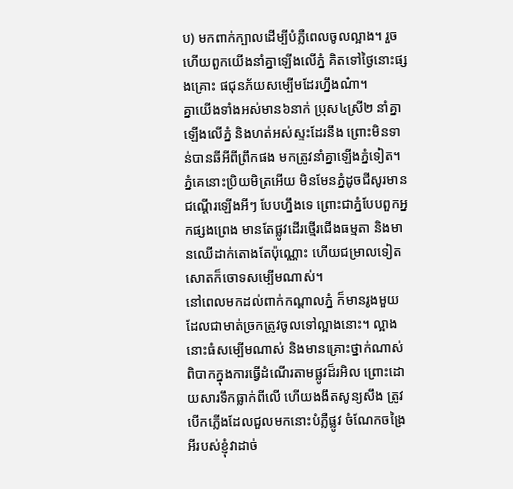ប) មកពាក់ក្បាលដើម្បីបំភ្លឺពេលចូលល្អាង។ រួចហើយពួកយើងនាំគ្នាឡើងលើភ្នំ គិតទៅថ្ងៃនោះផ្សងគ្រោះ ផជុនភ័យសម្បើមដែរហ្នឹងណ៎ា។
គ្នាយើងទាំងអស់មាន៦នាក់ ប្រុស៤ស្រី២ នាំគ្នាឡើងលើភ្នំ និងហត់អស់ស្ទះដែរនឹង ព្រោះមិនទាន់បានឆីអីពីព្រឹកផង មកត្រូវនាំគ្នាឡើងភ្នំទៀត។ ភ្នំគេនោះប្រិយមិត្រអើយ មិនមែនភ្នំដូចជីសូរមានជណ្ដើរឡើងអីៗ បែបហ្នឹងទេ ព្រោះជាភ្នំបែបពួកអ្នកផ្សងព្រេង មានតែផ្លូវដើរថ្មើរជើងធម្មតា និងមានឈើដាក់តោងតែប៉ុណ្ណោះ ហើយជម្រាលទៀតសោតក៏ចោទសម្បើមណាស់។
នៅពេលមកដល់ពាក់កណ្ដាលភ្នំ ក៏មានរូងមួយដែលជាមាត់ច្រកត្រូវចូលទៅល្អាងនោះ។ ល្អាងនោះធំសម្បើមណាស់ និងមានគ្រោះថ្នាក់ណាស់ ពិបាកក្នុងការធ្វើដំណើរតាមផ្លូវដ៏រអិល ព្រោះដោយសារទឹកធ្លាក់ពីលើ ហើយងងឹតសូន្យសឹង ត្រូវបើកភ្លើងដែលជួលមកនោះបំភ្លឺផ្លូវ ចំណែកចង្រៃអីរបស់ខ្ញុំវាដាច់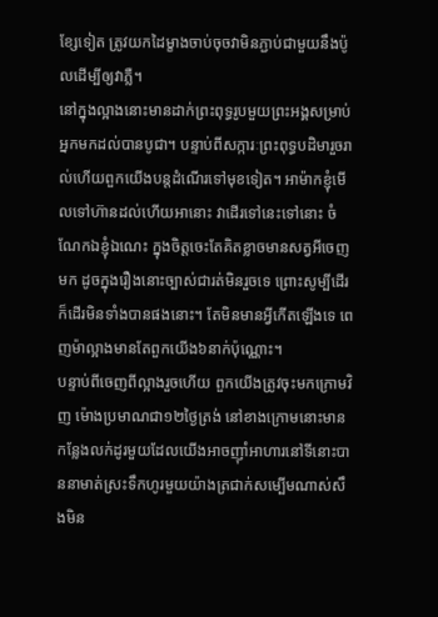ខ្សែទៀត ត្រូវយកដៃម្ខាងចាប់ចុចវាមិនភ្ជាប់ជាមួយនឹងប៉ូលដើម្បីឲ្យវាភ្លឺ។
នៅក្នុងល្អាងនោះមានដាក់ព្រះពុទ្ធរូបមួយព្រះអង្គសម្រាប់អ្នកមកដល់បានបូជា។ បន្ទាប់ពីសក្ការៈព្រះពុទ្ធបដិមារួចរាល់ហើយពួកយើងបន្តដំណើរទៅមុខទៀត។ អាម៉ាកខ្ញុំមើលទៅហ៊ានដល់ហើយអានោះ វាដើរទៅនេះទៅនោះ ចំណែកឯខ្ញុំឯណេះ ក្នុងចិត្តចេះតែគិតខ្លាចមានសត្វអីចេញមក ដូចក្នុងរឿងនោះច្បាស់ជារត់មិនរួចទេ ព្រោះសូម្បីដើរ ក៏ដើរមិនទាំងបានផងនោះ។ តែមិនមានអ្វីកើតឡើងទេ ពេញម៉ាល្អាងមានតែពួកយើង៦នាក់ប៉ុណ្ណោះ។
បន្ទាប់ពីចេញពីល្អាងរួចហើយ ពួកយើងត្រូវចុះមកក្រោមវិញ ម៉ោងប្រមាណជា១២ថ្ងៃត្រង់ នៅខាងក្រោមនោះមានកន្លែងលក់ដូរមួយដែលយើងអាចញ៉ាំអាហារនៅទីនោះបាននាមាត់ស្រះទឹកហូរមួយយ៉ាងត្រជាក់សម្បើមណាស់សឹងមិន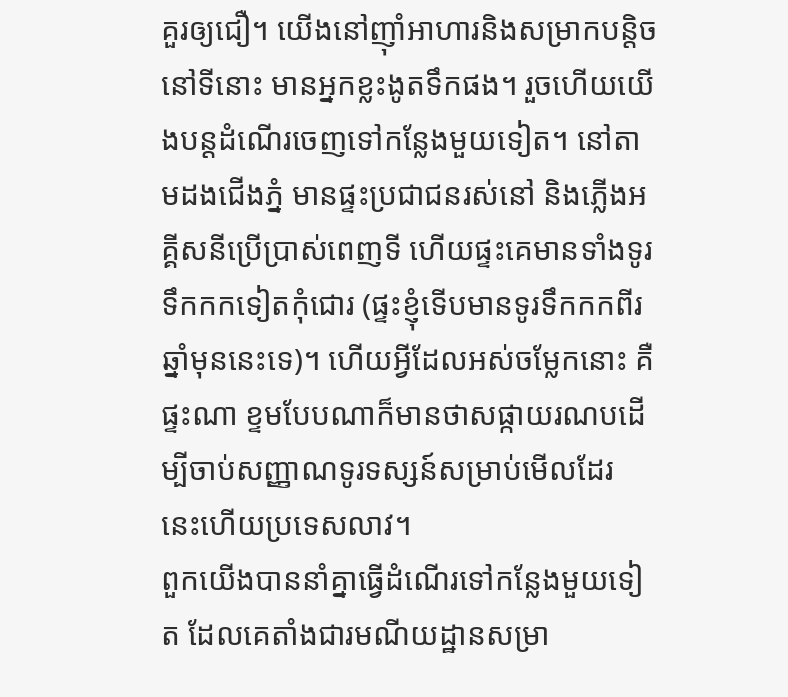គួរឲ្យជឿ។ យើងនៅញ៉ាំអាហារនិងសម្រាកបន្តិចនៅទីនោះ មានអ្នកខ្លះងូតទឹកផង។ រួចហើយយើងបន្តដំណើរចេញទៅកន្លែងមួយទៀត។ នៅតាមដងជើងភ្នំ មានផ្ទះប្រជាជនរស់នៅ និងភ្លើងអគ្គីសនីប្រើប្រាស់ពេញទី ហើយផ្ទះគេមានទាំងទូរទឹកកកទៀតកុំជោរ (ផ្ទះខ្ញុំទើបមានទូរទឹកកកពីរឆ្នាំមុននេះទេ)។ ហើយអ្វីដែលអស់ចម្លែកនោះ គឺផ្ទះណា ខ្ទមបែបណាក៏មានថាសផ្កាយរណបដើម្បីចាប់សញ្ញាណទូរទស្សន៍សម្រាប់មើលដែរ នេះហើយប្រទេសលាវ។
ពួកយើងបាននាំគ្នាធ្វើដំណើរទៅកន្លែងមួយទៀត ដែលគេតាំងជារមណីយដ្ឋានសម្រា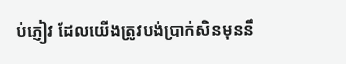ប់ភ្ញៀវ ដែលយើងត្រូវបង់ប្រាក់សិនមុននឹ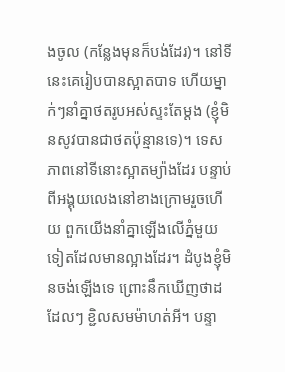ងចូល (កន្លែងមុនក៏បង់ដែរ)។ នៅទីនេះគេរៀបបានស្អាតបាទ ហើយម្នាក់ៗនាំគ្នាថតរូបអស់ស្ទះតែម្ដង (ខ្ញុំមិនសូវបានជាថតប៉ុន្មានទេ)។ ទេសភាពនៅទីនោះស្អាតម្យ៉ាងដែរ បន្ទាប់ពីអង្គុយលេងនៅខាងក្រោមរួចហើយ ពួកយើងនាំគ្នាឡើងលើភ្នំមួយទៀតដែលមានល្អាងដែរ។ ដំបូងខ្ញុំមិនចង់ឡើងទេ ព្រោះនឹកឃើញថាដដែលៗ ខ្ជិលសមម៉ាហត់អី។ បន្ទា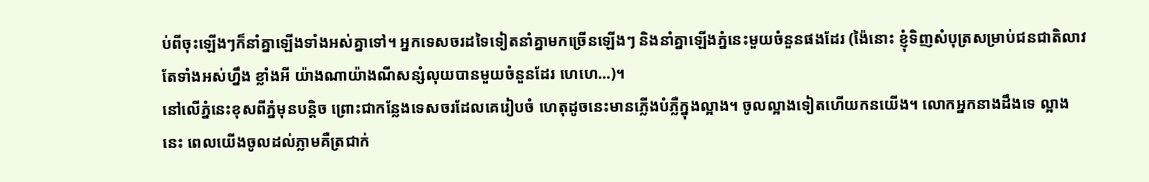ប់ពីចុះឡើងៗក៏នាំគ្នាឡើងទាំងអស់គ្នាទៅ។ អ្នកទេសចរដទៃទៀតនាំគ្នាមកច្រើនឡើងៗ និងនាំគ្នាឡើងភ្នំនេះមួយចំនួនផងដែរ (ង៉ៃនោះ ខ្ញុំទិញសំបុត្រសម្រាប់ជនជាតិលាវតែទាំងអស់ហ្នឹង ខ្លាំងអី យ៉ាងណាយ៉ាងណីសន្សំលុយបានមួយចំនួនដែរ ហេហេ…)។
នៅលើភ្នំនេះខុសពីភ្នំមុនបន្តិច ព្រោះជាកន្លែងទេសចរដែលគេរៀបចំ ហេតុដូចនេះមានភ្លើងបំភ្លឺក្នុងល្អាង។ ចូលល្អាងទៀតហើយកនយើង។ លោកអ្នកនាងដឹងទេ ល្អាងនេះ ពេលយើងចូលដល់ភ្លាមគឺត្រជាក់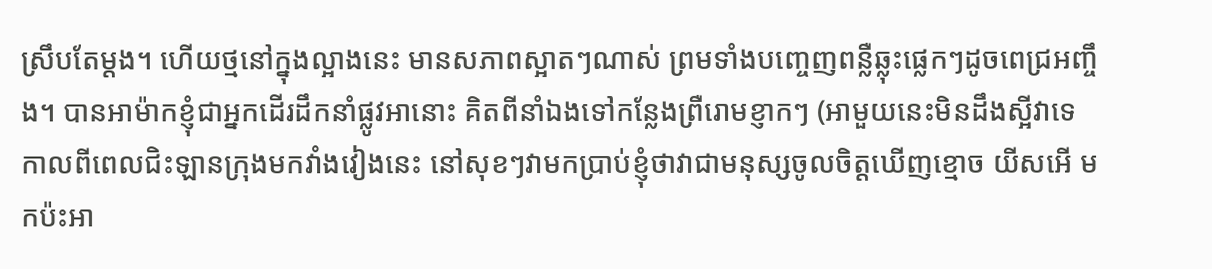ស្រឹបតែម្ដង។ ហើយថ្មនៅក្នុងល្អាងនេះ មានសភាពស្អាតៗណាស់ ព្រមទាំងបញ្ចេញពន្លឺឆ្លុះផ្លេកៗដូចពេជ្រអញ្ចឹង។ បានអាម៉ាកខ្ញុំជាអ្នកដើរដឹកនាំផ្លូវអានោះ គិតពីនាំឯងទៅកន្លែងព្រឺរោមខ្ញាកៗ (អាមួយនេះមិនដឹងស្អីវាទេ កាលពីពេលជិះឡានក្រុងមកវាំងវៀងនេះ នៅសុខៗវាមកប្រាប់ខ្ញុំថាវាជាមនុស្សចូលចិត្តឃើញខ្មោច យីសអើ មកប៉ះអា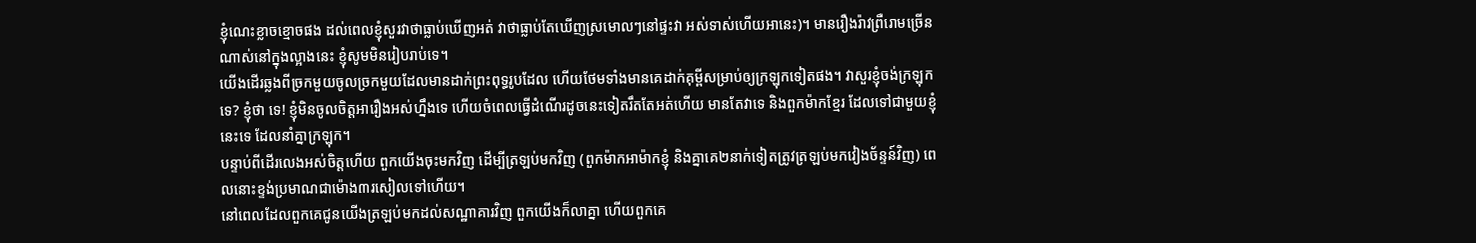ខ្ញុំណេះខ្លាចខ្មោចផង ដល់ពេលខ្ញុំសួរវាថាធ្លាប់ឃើញអត់ វាថាធ្លាប់តែឃើញស្រមោលៗនៅផ្ទះវា អស់ទាស់ហើយអានេះ)។ មានរឿងរ៉ាវព្រឺរោមច្រើនណាស់នៅក្នុងល្អាងនេះ ខ្ញុំសូមមិនរៀបរាប់ទេ។
យើងដើរឆ្លងពីច្រកមួយចូលច្រកមួយដែលមានដាក់ព្រះពុទ្ធរូបដែល ហើយថែមទាំងមានគេដាក់គុម្ពីសម្រាប់ឲ្យក្រឡុកទៀតផង។ វាសួរខ្ញុំចង់ក្រឡុកទេ? ខ្ញុំថា ទេ! ខ្ញុំមិនចូលចិត្តអារឿងអស់ហ្នឹងទេ ហើយចំពេលធ្វើដំណើរដូចនេះទៀតរឹតតែអត់ហើយ មានតែវាទេ និងពួកម៉ាកខ្មែរ ដែលទៅជាមួយខ្ញុំនេះទេ ដែលនាំគ្នាក្រឡុក។
បន្ទាប់ពីដើរលេងអស់ចិត្តហើយ ពួកយើងចុះមកវិញ ដើម្បីត្រឡប់មកវិញ (ពួកម៉ាកអាម៉ាកខ្ញុំ និងគ្នាគេ២នាក់ទៀតត្រូវត្រឡប់មកវៀងច័ន្ទន៍វិញ) ពេលនោះខ្ទង់ប្រមាណជាម៉ោង៣រសៀលទៅហើយ។
នៅពេលដែលពួកគេជូនយើងត្រឡប់មកដល់សណ្ឋាគារវិញ ពួកយើងក៏លាគ្នា ហើយពួកគេ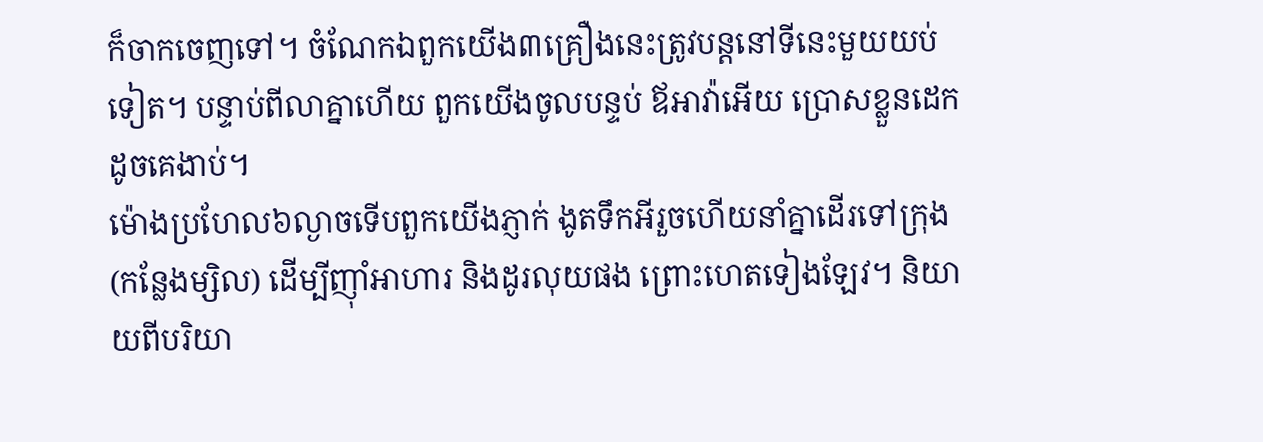ក៏ចាកចេញទៅ។ ចំណែកឯពួកយើង៣គ្រឿងនេះត្រូវបន្តនៅទីនេះមួយយប់ទៀត។ បន្ទាប់ពីលាគ្នាហើយ ពួកយើងចូលបន្ទប់ ឪអាវ៉ាអើយ ប្រោសខ្លួនដេកដូចគេងាប់។
ម៉ោងប្រហែល៦ល្ងាចទើបពួកយើងភ្ញាក់ ងូតទឹកអីរួចហើយនាំគ្នាដើរទៅក្រុង (កន្លែងម្សិល) ដើម្បីញ៉ាំអាហារ និងដូរលុយផង ព្រោះហេតទៀងឡែវ។ និយាយពីបរិយា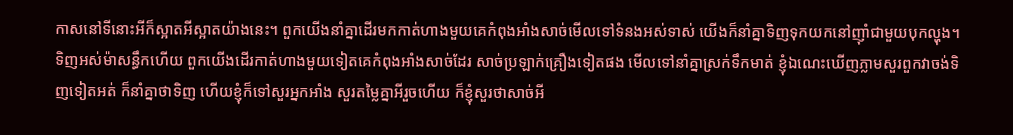កាសនៅទីនោះអីក៏ស្អាតអីស្អាតយ៉ាងនេះ។ ពួកយើងនាំគ្នាដើរមកកាត់ហាងមួយគេកំពុងអាំងសាច់មើលទៅទំនងអស់ទាស់ យើងក៏នាំគ្នាទិញទុកយកនៅញ៉ាំជាមួយបុកល្ហុង។ ទិញអស់ម៉ាសន្ធឹកហើយ ពួកយើងដើរកាត់ហាងមួយទៀតគេកំពុងអាំងសាច់ដែរ សាច់ប្រឡាក់គ្រឿងទៀតផង មើលទៅនាំគ្នាស្រក់ទឹកមាត់ ខ្ញុំឯណេះឃើញភ្លាមសួរពួកវាចង់ទិញទៀតអត់ ក៏នាំគ្នាថាទិញ ហើយខ្ញុំក៏ទៅសួរអ្នកអាំង សួរតម្លៃគ្នាអីរួចហើយ ក៏ខ្ញុំសួរថាសាច់អី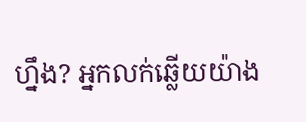ហ្នឹង? អ្នកលក់ឆ្លើយយ៉ាង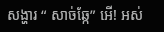សង្ហារ “ សាច់ឆ្កែ” អើ! អស់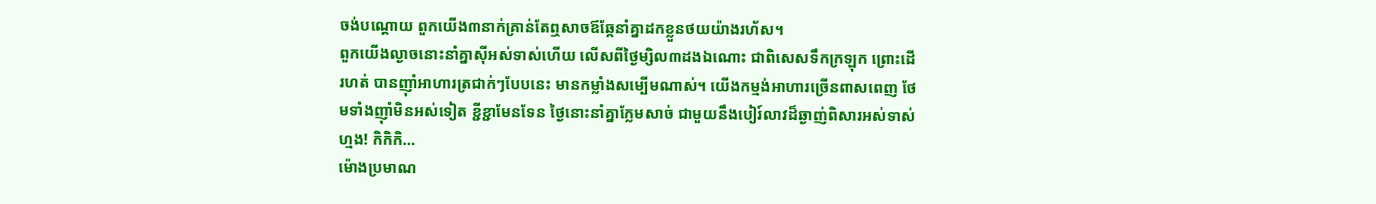ចង់បណ្ដោយ ពួកយើង៣នាក់គ្រាន់តែឮសាចឪឆ្កែនាំគ្នាដកខ្លួនថយយ៉ាងរហ័ស។
ពួកយើងល្ងាចនោះនាំគ្នាស៊ីអស់ទាស់ហើយ លើសពីថ្ងៃម្សិល៣ដងឯណោះ ជាពិសេសទឹកក្រឡុក ព្រោះដើរហត់ បានញ៉ាំអាហារត្រជាក់ៗបែបនេះ មានកម្លាំងសម្បើមណាស់។ យើងកម្មង់អាហារច្រើនពាសពេញ ថែមទាំងញ៉ាំមិនអស់ទៀត ខ្ជីខ្ជាមែនទែន ថ្ងៃនោះនាំគ្នាក្លែមសាច់ ជាមួយនឹងបៀរ៍លាវដ៏ឆ្ងាញ់ពិសារអស់ទាស់ហ្មង! កិកិកិ…
ម៉ោងប្រមាណ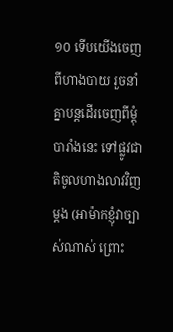១០ ទើបយើងចេញពីហាងបាយ រួចនាំគ្នាបន្តដើរចេញពីម្ដុំបារាំងនេះ ទៅផ្លូវជាតិចូលហាងលាវវិញម្ដង (អាម៉ាកខ្ញុំវាច្បាស់ណាស់ ព្រោះ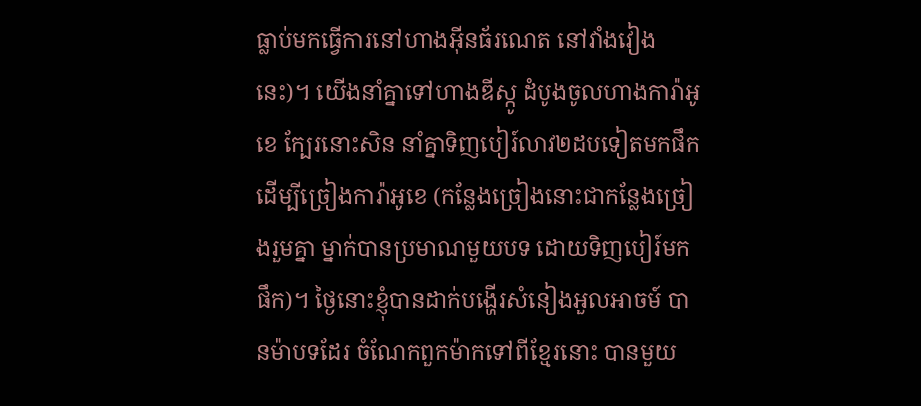ធ្លាប់មកធ្វើការនៅហាងអ៊ីនធ័រណេត នៅវាំងវៀងនេះ)។ យើងនាំគ្នាទៅហាងឌីស្កូ ដំបូងចូលហាងការ៉ាអូខេ ក្បែរនោះសិន នាំគ្នាទិញបៀរ៍លាវ២ដបទៀតមកផឹក ដើម្បីច្រៀងការ៉ាអូខេ (កន្លែងច្រៀងនោះជាកន្លែងច្រៀងរួមគ្នា ម្នាក់បានប្រមាណមួយបទ ដោយទិញបៀរ៍មកផឹក)។ ថ្ងៃនោះខ្ញុំបានដាក់បង្ហើរសំនៀងអួលអាចម៍ បានម៉ាបទដែរ ចំណែកពួកម៉ាកទៅពីខ្មែរនោះ បានមួយ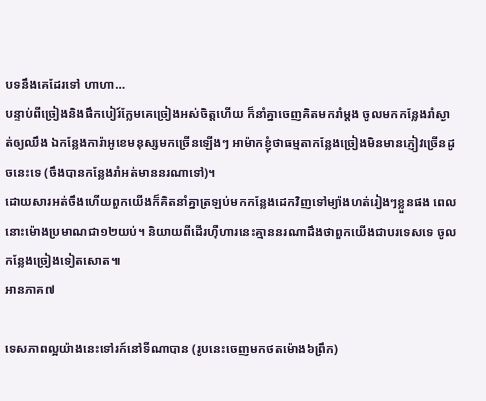បទនឹងគេដែរទៅ ហាហា…
បន្ទាប់ពីច្រៀងនិងផឹកបៀរ៍ក្លែមគេច្រៀងអស់ចិត្តហើយ ក៏នាំគ្នាចេញគិតមករាំម្ដង ចូលមកកន្លែងរាំស្ងាត់ឲ្យឈឹង ឯកន្លែងការ៉ាអូខេមនុស្សមកច្រើនឡើងៗ អាម៉ាកខ្ញុំថាធម្មតាកន្លែងច្រៀងមិនមានភ្ញៀវច្រើនដូចនេះទេ (ចឹងបានកន្លែងរាំអត់មាននរណាទៅ)។
ដោយសារអត់ចឹងហើយពួកយើងក៏គិតនាំគ្នាត្រឡប់មកកន្លែងដេកវិញទៅម្យ៉ាងហត់រៀងៗខ្លួនផង ពេលនោះម៉ោងប្រមាណជា១២យប់។ និយាយពីដើរហ៊ឺហារនេះគ្មាននរណាដឹងថាពួកយើងជាបរទេសទេ ចូលកន្លែងច្រៀងទៀតសោត៕
អានភាគ៧

ទេសភាពល្អយ៉ាងនេះទៅរក៍នៅទីណាបាន (រូបនេះចេញមកថតម៉ោង៦ព្រឹក)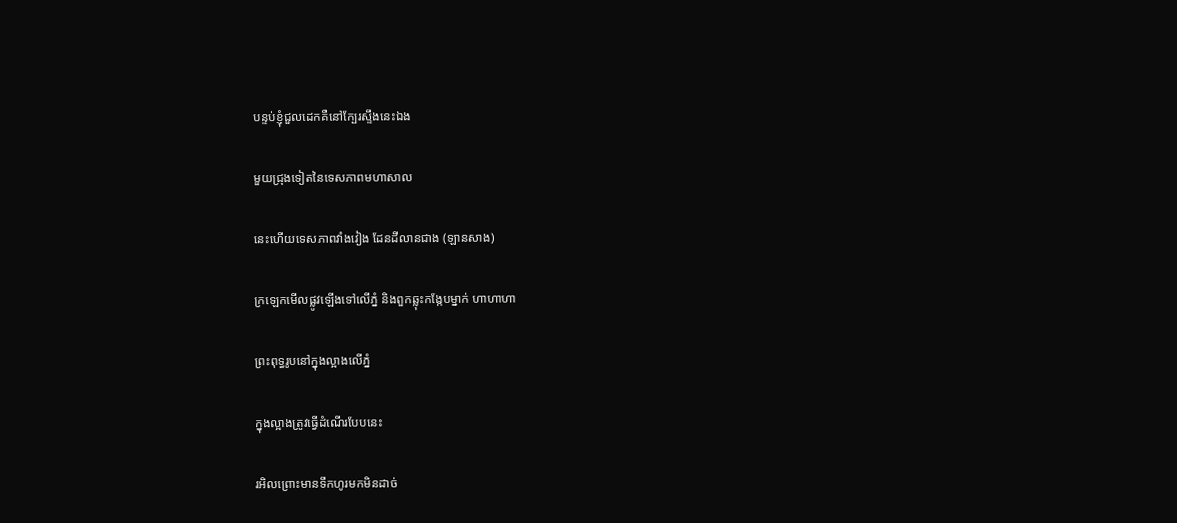បន្ទប់ខ្ញុំជួលដេកគឺនៅក្បែរស្ទឹងនេះឯង

មួយជ្រុងទៀតនៃទេសភាពមហាសាល

នេះហើយទេសភាពវាំងវៀង ដែនដីលានជាង (ឡានសាង)

ក្រឡេកមើលផ្លូវឡើងទៅលើភ្នំ និងពួកឆ្លុះកង្កែបម្នាក់ ហាហាហា

ព្រះពុទ្ធរូបនៅក្នុងល្អាងលើភ្នំ

ក្នុងល្អាងត្រូវធ្វើដំណើរបែបនេះ

រអិលព្រោះមានទឹកហូរមកមិនដាច់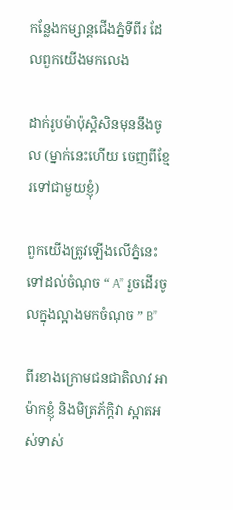កន្លែងកម្សាន្តជើងភ្នំទីពីរ ដែលពួកយើងមកលេង

ដាក់រូបម៉ាប៉ុស្តិសិនមុននឹងចូល (ម្នាក់នេះហើយ ចេញពីខ្មែរទៅជាមួយខ្ញុំ)

ពួកយើងត្រូវឡើងលើភ្នំនេះ ទៅដល់ចំណុច “ A” រួចដើរចូលក្នុងល្អាងមកចំណុច ” B”

ពីរខាងក្រោមជនជាតិលាវ អាម៉ាកខ្ញុំ និងមិត្រភ័ក្តិវា ស្អាតអស់ទាស់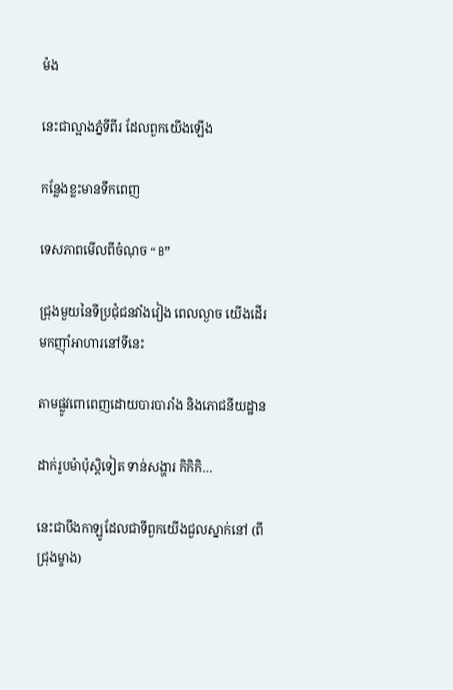ម៉ង

នេះជាល្អាងភ្នំទីពីរ ដែលពួកយើងឡើង

កន្លែងខ្លះមានទឹកពេញ

ទេសភាពមើលពីចំណុច “ B”

ជ្រុងមួយនៃទីប្រជុំជនវាំងវៀង ពេលល្ងាច យើងដើរមកញ៉ាំអាហារនៅទីនេះ

តាមផ្លូវពោពេញដោយបារបារាំង និងភោជនីយដ្ឋាន

ដាក់រូបម៉ាប៉ុស្តិទៀត ទាន់សង្ហារ កិកិកិ…

នេះជាបឹងកាឡូដែលជាទីពួកយើងជួលស្នាក់នៅ (ពីជ្រុងម្ខាង)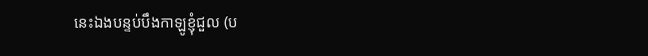នេះឯងបន្ទប់បឹងកាឡូខ្ញុំជួល (ប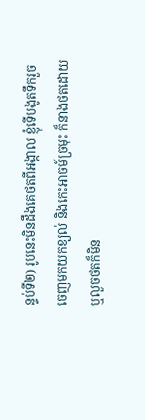ន្ទប់ទី២) រូបនេះមិនដឹងគេថតពីអង្កាល ខ្ញុំទើបងូតទឹករួចចេញមកយកខ្យល់ និងកេះអាចម៍ច្រមុះ ក៏នាងថតដោយ ឬលួចថតក៏មិន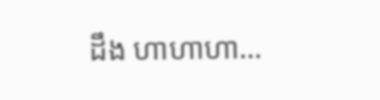ដឹង ហាហាហា…